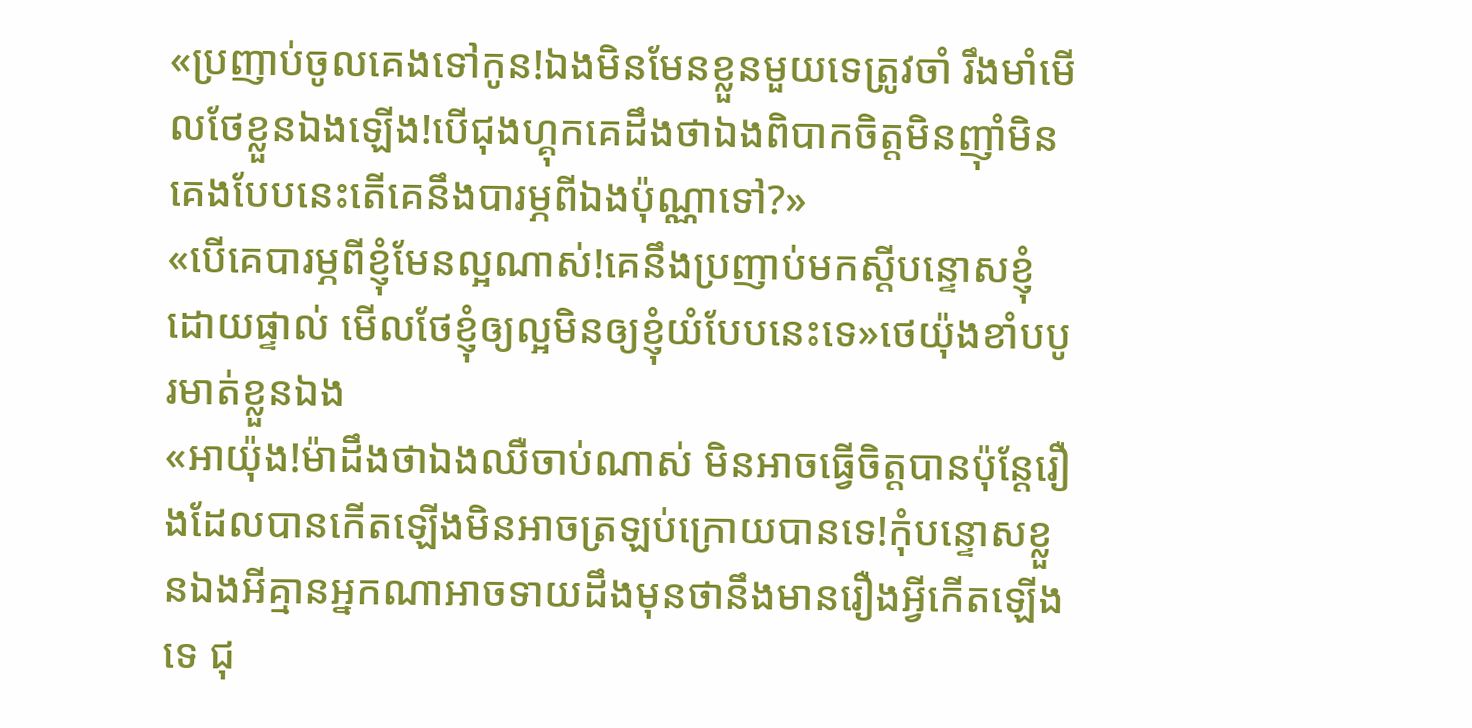«ប្រញាប់ចូលគេងទៅកូន!ឯងមិនមែនខ្លួនមួយទេត្រូវចាំ រឹងមាំមើលថែខ្លួនឯងឡើង!បើជុងហ្គុកគេដឹងថាឯងពិបាកចិត្តមិនញ៉ាំមិនគេងបែបនេះតើគេនឹងបារម្ភពីឯងប៉ុណ្ណាទៅ?»
«បើគេបារម្ភពីខ្ញុំមែនល្អណាស់!គេនឹងប្រញាប់មកស្ដីបន្ទោសខ្ញុំដោយផ្ទាល់ មើលថែខ្ញុំឲ្យល្អមិនឲ្យខ្ញុំយំបែបនេះទេ»ថេយ៉ុងខាំបបូរមាត់ខ្លួនឯង
«អាយ៉ុង!ម៉ាដឹងថាឯងឈឺចាប់ណាស់ មិនអាចធ្វើចិត្តបានប៉ុន្តែរឿងដែលបានកើតឡើងមិនអាចត្រឡប់ក្រោយបានទេ!កុំបន្ទោសខ្លួនឯងអីគ្មានអ្នកណាអាចទាយដឹងមុនថានឹងមានរឿងអ្វីកើតឡើងទេ ជុ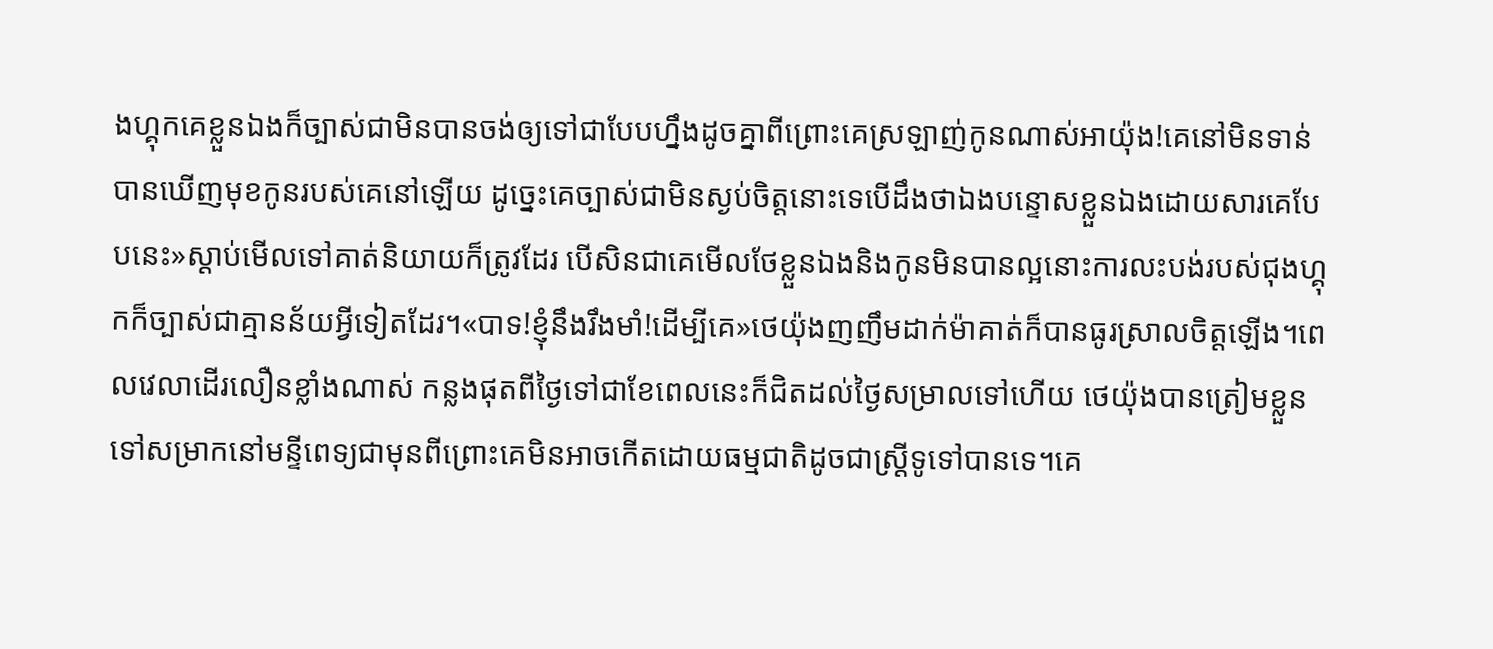ងហ្គុកគេខ្លួនឯងក៏ច្បាស់ជាមិនបានចង់ឲ្យទៅជាបែបហ្នឹងដូចគ្នាពីព្រោះគេស្រឡាញ់កូនណាស់អាយ៉ុង!គេនៅមិនទាន់បានឃើញមុខកូនរបស់គេនៅឡើយ ដូច្នេះគេច្បាស់ជាមិនស្ងប់ចិត្តនោះទេបើដឹងថាឯងបន្ទោសខ្លួនឯងដោយសារគេបែបនេះ»ស្ដាប់មើលទៅគាត់និយាយក៏ត្រូវដែរ បើសិនជាគេមើលថែខ្លួនឯងនិងកូនមិនបានល្អនោះការលះបង់របស់ជុងហ្គុកក៏ច្បាស់ជាគ្មានន័យអ្វីទៀតដែរ។«បាទ!ខ្ញុំនឹងរឹងមាំ!ដើម្បីគេ»ថេយ៉ុងញញឹមដាក់ម៉ាគាត់ក៏បានធូរស្រាលចិត្តឡើង។ពេលវេលាដើរលឿនខ្លាំងណាស់ កន្លងផុតពីថ្ងៃទៅជាខែពេលនេះក៏ជិតដល់ថ្ងៃសម្រាលទៅហើយ ថេយ៉ុងបានត្រៀមខ្លួនទៅសម្រាកនៅមន្ទីពេទ្យជាមុនពីព្រោះគេមិនអាចកើតដោយធម្មជាតិដូចជាស្ដ្រីទូទៅបានទេ។គេ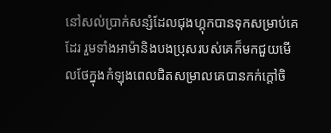នៅសល់ប្រាក់សន្សំដែលជុងហ្គុកបានទុកសម្រាប់គេដែរ រួមទាំងអាម៉ានិងបងប្រុសរបស់គេក៏មកជួយមើលថែក្នុងកំឡុងពេលជិតសម្រាលគេបានកក់ក្ដៅចិ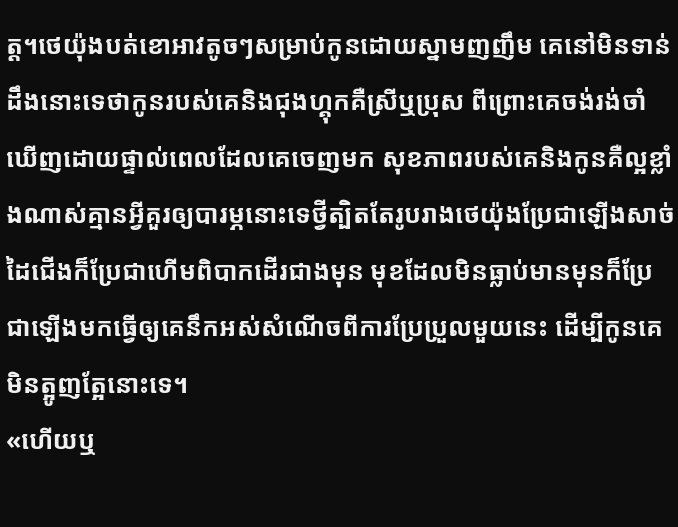ត្ត។ថេយ៉ុងបត់ខោអាវតូចៗសម្រាប់កូនដោយស្នាមញញឹម គេនៅមិនទាន់ដឹងនោះទេថាកូនរបស់គេនិងជុងហ្គុកគឺស្រីឬប្រុស ពីព្រោះគេចង់រង់ចាំឃើញដោយផ្ទាល់ពេលដែលគេចេញមក សុខភាពរបស់គេនិងកូនគឺល្អខ្លាំងណាស់គ្មានអ្វីគួរឲ្យបារម្ភនោះទេថ្វីត្បិតតែរូបរាងថេយ៉ុងប្រែជាឡើងសាច់ដៃជើងក៏ប្រែជាហើមពិបាកដើរជាងមុន មុខដែលមិនធ្លាប់មានមុនក៏ប្រែជាឡើងមកធ្វើឲ្យគេនឹកអស់សំណើចពីការប្រែប្រួលមួយនេះ ដើម្បីកូនគេមិនត្អូញត្អែនោះទេ។
«ហើយឬ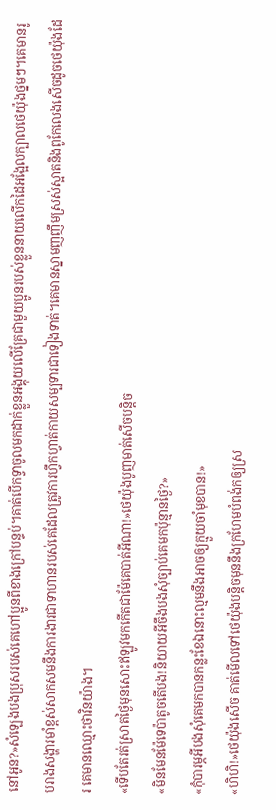នៅអូន?»សំឡេងបងប្រុសរបស់គេហៅប្អូនពីខាងក្រៅបន្ទប់។គាត់បើកទ្វាចូលមកដាក់ខ្លួនអង្គុយលើគ្រែជាមួយប្អូនរបស់ខ្លួននាយលើកដៃអង្អែលក្បាលថេយ៉ុងថ្នមៗ។គេមានរូបរាងសង្ហារមាំខ្ពស់សាកសមនឹងការងារជាទាហានរបស់គេដែលត្រូវការហ្វឹកហ្វាត់កាយសម្បទារជាទៀងទាត់។គេមានស្នាមញញឹមស្រស់ស្អាតនិងពូកែលេងសើចដូចថេយ៉ុងដែរ គេមានឈ្មោះថាវិនយ៉ាង។
«ទើបតែរត់ស្រាតថ្ងៃមុនសោះឥឡូវមកកើតជាម៉ែគេបាត់អីណា!»ថេយ៉ុងបូញមាត់សើចបន្តិច
«មិនមែនម៉ែទេប៉ាតូចតើបង!និយាយអីចឹងបងសុំច្បាប់គេមកប៉ុន្មានថ្ងៃ?»
«កុំបារម្ភអីបងសុំគេមកបានកន្លះខែឯនោះល្មមនឹងអាចឲ្យក្មួយចាំមុខបាន!»
«ហិហិ!»ថេយ៉ុងសើច គាត់មើលទៅថេយ៉ុងបន្តិចមុននឹងក្រហែមបំពង់កឲ្យស្រ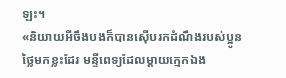ឡះ។
«និយាយអីចឹងបងក៏បានស៊ើបរកដំណឹងរបស់ប្អូនថ្លៃមកខ្លះដែរ មន្ទីពេទ្យដែលម្ដាយក្មេកឯង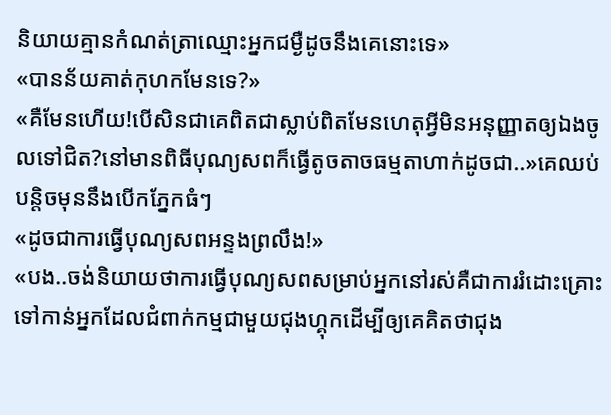និយាយគ្មានកំណត់ត្រាឈ្មោះអ្នកជម្ងឺដូចនឹងគេនោះទេ»
«បានន័យគាត់កុហកមែនទេ?»
«គឺមែនហើយ!បើសិនជាគេពិតជាស្លាប់ពិតមែនហេតុអ្វីមិនអនុញ្ញាតឲ្យឯងចូលទៅជិត?នៅមានពិធីបុណ្យសពក៏ធ្វើតូចតាចធម្មតាហាក់ដូចជា..»គេឈប់បន្តិចមុននឹងបើកភ្នែកធំៗ
«ដូចជាការធ្វើបុណ្យសពអន្ទងព្រលឹង!»
«បង..ចង់និយាយថាការធ្វើបុណ្យសពសម្រាប់អ្នកនៅរស់គឺជាការរំដោះគ្រោះទៅកាន់អ្នកដែលជំពាក់កម្មជាមួយជុងហ្គុកដើម្បីឲ្យគេគិតថាជុង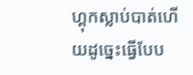ហ្គុកស្លាប់បាត់ហើយដូច្នេះធ្វើបែប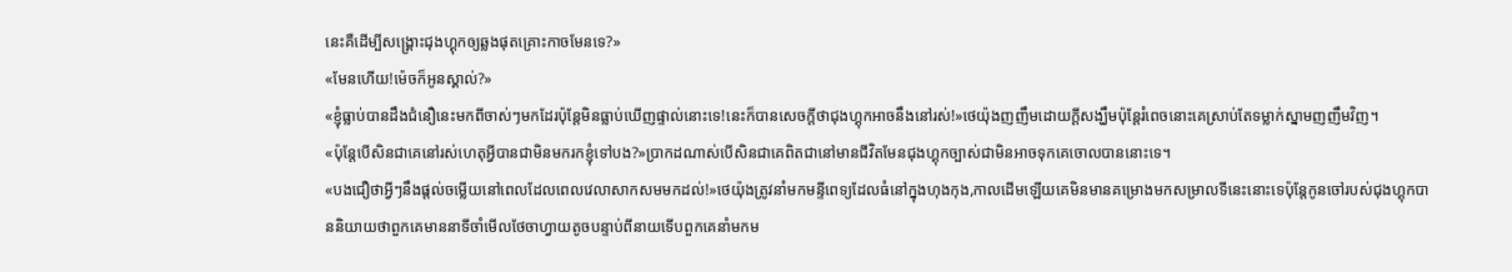នេះគឺដើម្បីសង្គ្រោះជុងហ្គុកឲ្យឆ្លងផុតគ្រោះកាចមែនទេ?»
«មែនហើយ!ម៉េចក៏អូនស្គាល់?»
«ខ្ញុំធ្លាប់បានដឹងជំនឿនេះមកពីចាស់ៗមកដែរប៉ុន្តែមិនធ្លាប់ឃើញផ្ទាល់នោះទេ!នេះក៏បានសេចក្ដីថាជុងហ្គុកអាចនឹងនៅរស់!»ថេយ៉ុងញញឹមដោយក្ដីសង្ឃឹមប៉ុន្តែរំពេចនោះគេស្រាប់តែទម្លាក់ស្នាមញញឹមវិញ។
«ប៉ុន្តែបើសិនជាគេនៅរស់ហេតុអ្វីបានជាមិនមករកខ្ញុំទៅបង?»ប្រាកដណាស់បើសិនជាគេពិតជានៅមានជីវិតមែនជុងហ្គុកច្បាស់ជាមិនអាចទុកគេចោលបាននោះទេ។
«បងជឿថាអ្វីៗនឹងផ្ដល់ចម្លើយនៅពេលដែលពេលវេលាសាកសមមកដល់!»ថេយ៉ុងត្រូវនាំមកមន្ទីពេទ្យដែលធំនៅក្នុងហុងកុង,កាលដើមឡើយគេមិនមានគម្រោងមកសម្រាលទីនេះនោះទេប៉ុន្តែកូនចៅរបស់ជុងហ្គុកបាននិយាយថាពួកគេមាននាទីចាំមើលថែចាហ្វាយតូចបន្ទាប់ពីនាយទើបពួកគេនាំមកម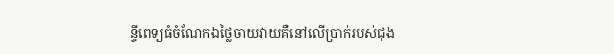ន្ទីពេទ្យធំចំណែកឯថ្លៃចាយវាយគឺនៅលើប្រាក់របស់ជុង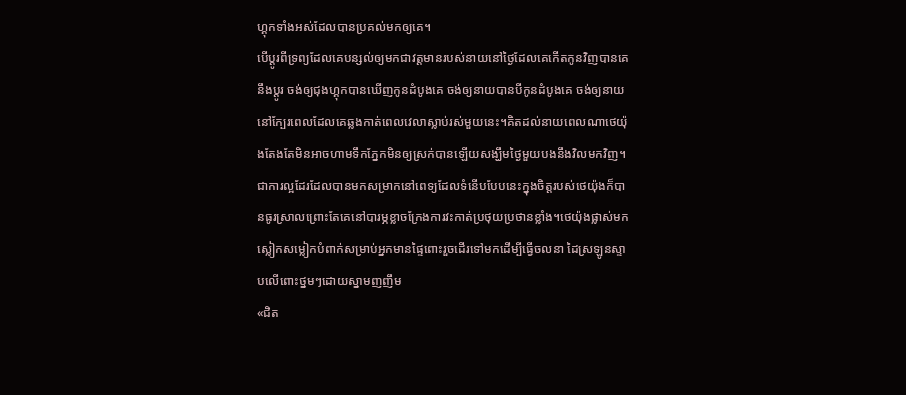ហ្គុកទាំងអស់ដែលបានប្រគល់មកឲ្យគេ។
បើប្ដូរពីទ្រព្យដែលគេបន្សល់ឲ្យមកជាវត្តមានរបស់នាយនៅថ្ងៃដែលគេកើតកូនវិញបានគេនឹងប្ដូរ ចង់ឲ្យជុងហ្គុកបានឃើញកូនដំបូងគេ ចង់ឲ្យនាយបានបីកូនដំបូងគេ ចង់ឲ្យនាយនៅក្បែរពេលដែលគេឆ្លងកាត់ពេលវេលាស្លាប់រស់មួយនេះ។គិតដល់នាយពេលណាថេយ៉ុងតែងតែមិនអាចហាមទឹកភ្នែកមិនឲ្យស្រក់បានឡើយសង្ឃឹមថ្ងៃមួយបងនឹងវិលមកវិញ។ជាការល្អដែរដែលបានមកសម្រាកនៅពេទ្យដែលទំនើបបែបនេះក្នុងចិត្តរបស់ថេយ៉ុងក៏បានធូរស្រាលព្រោះតែគេនៅបារម្ភខ្លាចក្រែងការវះកាត់ប្រថុយប្រថានខ្លាំង។ថេយ៉ុងផ្លាស់មកស្លៀកសម្លៀកបំពាក់សម្រាប់អ្នកមានផ្ទៃពោះរួចដើរទៅមកដើម្បីធ្វើចលនា ដៃស្រឡូនស្ទាបលើពោះថ្នមៗដោយស្នាមញញឹម
«ជិត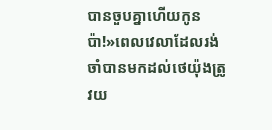បានចួបគ្នាហើយកូនប៉ា!»ពេលវេលាដែលរង់ចាំបានមកដល់ថេយ៉ុងត្រូវយ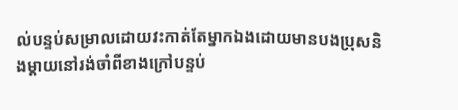ល់បន្ទប់សម្រាលដោយវះកាត់តែម្នាកឯងដោយមានបងប្រុសនិងម្ដាយនៅរង់ចាំពីខាងក្រៅបន្ទប់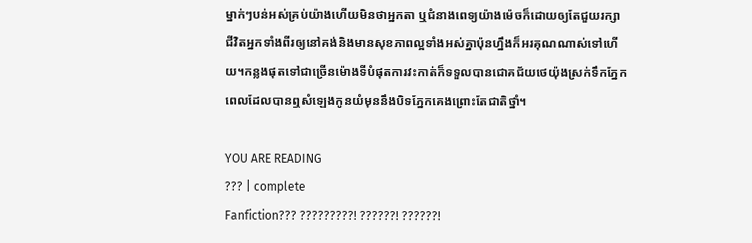ម្នាក់ៗបន់អស់គ្រប់យ៉ាងហើយមិនថាអ្នកតា ឬជំនាងពេទ្យយ៉ាងម៉េចក៏ដោយឲ្យតែជួយរក្សាជីវិតអ្នកទាំងពីរឲ្យនៅគង់និងមានសុខភាពល្អទាំងអស់គ្នាប៉ុនហ្នឹងក៏អរគុណណាស់ទៅហើយ។កន្លងផុតទៅជាច្រើនម៉ោងទីបំផុតការវះកាត់ក៏ទទួលបានជោគជ័យថេយ៉ុងស្រក់ទឹកភ្នែកពេលដែលបានឮសំឡេងកូនយំមុននឹងបិទភ្នែកគេងព្រោះតែជាតិថ្នាំ។

YOU ARE READING
??? | complete
Fanfiction??? ?????????! ??????! ??????!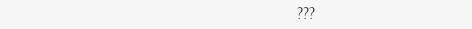???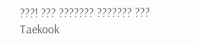???! ??? ??????? ??????? ??? Taekook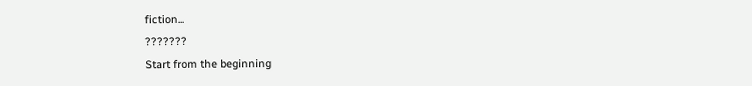fiction...
???????
Start from the beginning